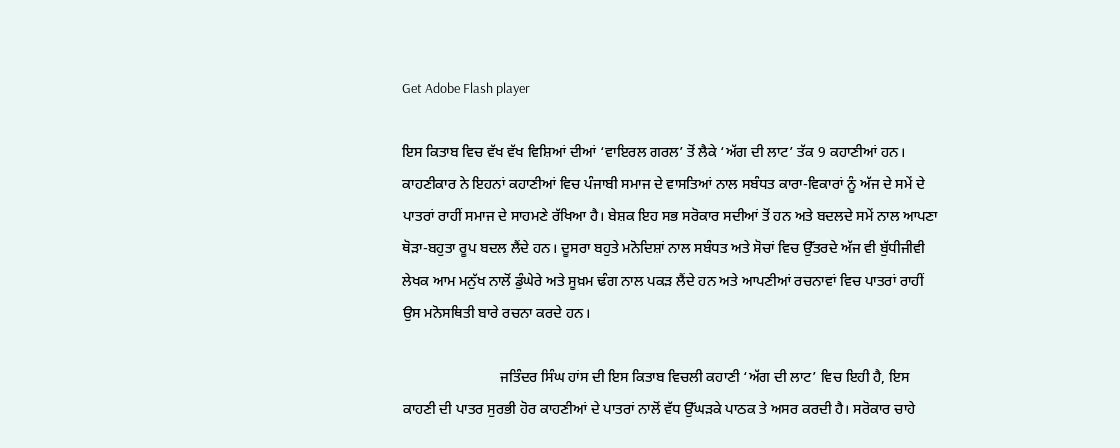Get Adobe Flash player

ਇਸ ਕਿਤਾਬ ਵਿਚ ਵੱਖ ਵੱਖ ਵਿਸ਼ਿਆਂ ਦੀਆਂ ‘ਵਾਇਰਲ ਗਰਲ’ ਤੋਂ ਲੈਕੇ ‘ਅੱਗ ਦੀ ਲਾਟ’ ਤੱਕ 9 ਕਹਾਣੀਆਂ ਹਨ। ਕਾਹਣੀਕਾਰ ਨੇ ਇਹਨਾਂ ਕਹਾਣੀਆਂ ਵਿਚ ਪੰਜਾਬੀ ਸਮਾਜ ਦੇ ਵਾਸਤਿਆਂ ਨਾਲ ਸਬੰਧਤ ਕਾਰਾ-ਵਿਕਾਰਾਂ ਨੂੰ ਅੱਜ ਦੇ ਸਮੇਂ ਦੇ ਪਾਤਰਾਂ ਰਾਹੀਂ ਸਮਾਜ ਦੇ ਸਾਹਮਣੇ ਰੱਖਿਆ ਹੈ। ਬੇਸ਼ਕ ਇਹ ਸਭ ਸਰੋਕਾਰ ਸਦੀਆਂ ਤੋਂ ਹਨ ਅਤੇ ਬਦਲਦੇ ਸਮੇਂ ਨਾਲ ਆਪਣਾ ਥੋੜਾ-ਬਹੁਤਾ ਰੂਪ ਬਦਲ ਲੈਂਦੇ ਹਨ। ਦੂਸਰਾ ਬਹੁਤੇ ਮਨੋਦਿਸ਼ਾਂ ਨਾਲ ਸਬੰਧਤ ਅਤੇ ਸੋਚਾਂ ਵਿਚ ਉੱਤਰਦੇ ਅੱਜ ਵੀ ਬੁੱਧੀਜੀਵੀ ਲੇਖਕ ਆਮ ਮਨੁੱਖ ਨਾਲੋਂ ਡੁੰਘੇਰੇ ਅਤੇ ਸੂਖ਼ਮ ਢੰਗ ਨਾਲ ਪਕੜ ਲੈਂਦੇ ਹਨ ਅਤੇ ਆਪਣੀਆਂ ਰਚਨਾਵਾਂ ਵਿਚ ਪਾਤਰਾਂ ਰਾਹੀਂ ਉਸ ਮਨੋਸਥਿਤੀ ਬਾਰੇ ਰਚਨਾ ਕਰਦੇ ਹਨ।

                           ਜਤਿੰਦਰ ਸਿੰਘ ਹਾਂਸ ਦੀ ਇਸ ਕਿਤਾਬ ਵਿਚਲੀ ਕਹਾਣੀ ‘ਅੱਗ ਦੀ ਲਾਟ’ ਵਿਚ ਇਹੀ ਹੈ, ਇਸ ਕਾਹਣੀ ਦੀ ਪਾਤਰ ਸੁਰਭੀ ਹੋਰ ਕਾਹਣੀਆਂ ਦੇ ਪਾਤਰਾਂ ਨਾਲੋਂ ਵੱਧ ਉੱਘੜਕੇ ਪਾਠਕ ਤੇ ਅਸਰ ਕਰਦੀ ਹੈ। ਸਰੋਕਾਰ ਚਾਹੇ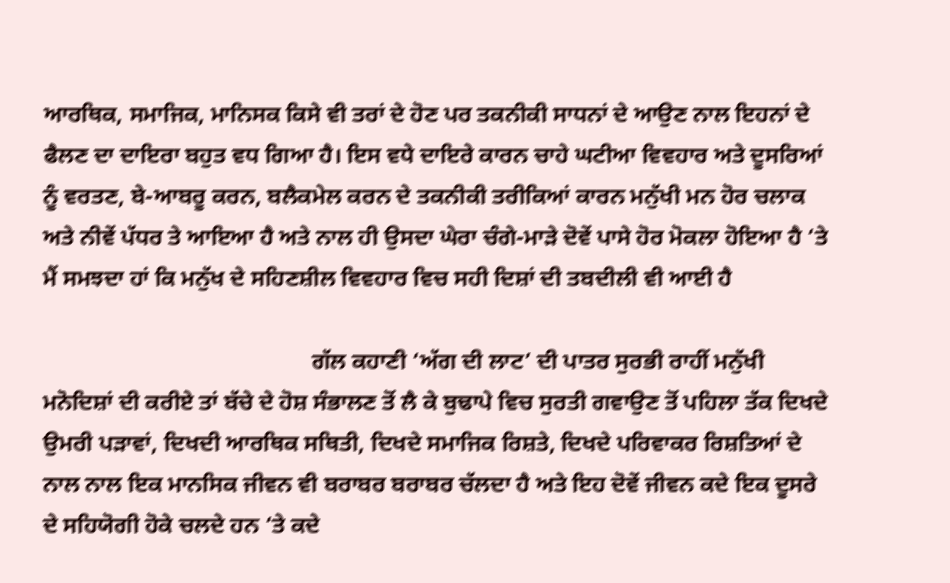ਆਰਥਿਕ, ਸਮਾਜਿਕ, ਮਾਨਿਸਕ ਕਿਸੇ ਵੀ ਤਰਾਂ ਦੇ ਹੋਣ ਪਰ ਤਕਨੀਕੀ ਸਾਧਨਾਂ ਦੇ ਆਉਣ ਨਾਲ ਇਹਨਾਂ ਦੇ ਫੈਲਣ ਦਾ ਦਾਇਰਾ ਬਹੁਤ ਵਧ ਗਿਆ ਹੈ। ਇਸ ਵਧੇ ਦਾਇਰੇ ਕਾਰਨ ਚਾਹੇ ਘਟੀਆ ਵਿਵਹਾਰ ਅਤੇ ਦੂਸਰਿਆਂ ਨੂੰ ਵਰਤਣ, ਬੇ-ਆਬਰੂ ਕਰਨ, ਬਲੈਕਮੇਲ ਕਰਨ ਦੇ ਤਕਨੀਕੀ ਤਰੀਕਿਆਂ ਕਾਰਨ ਮਨੁੱਖੀ ਮਨ ਹੋਰ ਚਲਾਕ ਅਤੇ ਨੀਵੇਂ ਪੱਧਰ ਤੇ ਆਇਆ ਹੈ ਅਤੇ ਨਾਲ ਹੀ ਉਸਦਾ ਘੇਰਾ ਚੰਗੇ-ਮਾੜੇ ਦੋਵੇਂ ਪਾਸੇ ਹੋਰ ਮੋਕਲਾ ਹੋਇਆ ਹੈ ‘ਤੇ ਮੈਂ ਸਮਝਦਾ ਹਾਂ ਕਿ ਮਨੁੱਖ ਦੇ ਸਹਿਣਸ਼ੀਲ ਵਿਵਹਾਰ ਵਿਚ ਸਹੀ ਦਿਸ਼ਾਂ ਦੀ ਤਬਦੀਲੀ ਵੀ ਆਈ ਹੈ

                                               ਗੱਲ ਕਹਾਣੀ ‘ਅੱਗ ਦੀ ਲਾਟ’ ਦੀ ਪਾਤਰ ਸੁਰਭੀ ਰਾਹੀਂ ਮਨੁੱਖੀ ਮਨੋਦਿਸ਼ਾਂ ਦੀ ਕਰੀਏ ਤਾਂ ਬੱਚੇ ਦੇ ਹੋਸ਼ ਸੰਭਾਲਣ ਤੋਂ ਲੈ ਕੇ ਬੁਢਾਪੇ ਵਿਚ ਸੁਰਤੀ ਗਵਾਉਣ ਤੋਂ ਪਹਿਲਾ ਤੱਕ ਦਿਖਦੇ ਉਮਰੀ ਪੜਾਵਾਂ, ਦਿਖਦੀ ਆਰਥਿਕ ਸਥਿਤੀ, ਦਿਖਦੇ ਸਮਾਜਿਕ ਰਿਸ਼ਤੇ, ਦਿਖਦੇ ਪਰਿਵਾਕਰ ਰਿਸ਼ਤਿਆਂ ਦੇ ਨਾਲ ਨਾਲ ਇਕ ਮਾਨਸਿਕ ਜੀਵਨ ਵੀ ਬਰਾਬਰ ਬਰਾਬਰ ਚੱਲਦਾ ਹੈ ਅਤੇ ਇਹ ਦੋਵੇਂ ਜੀਵਨ ਕਦੇ ਇਕ ਦੂਸਰੇ ਦੇ ਸਹਿਯੋਗੀ ਹੋਕੇ ਚਲਦੇ ਹਨ ‘ਤੇ ਕਦੇ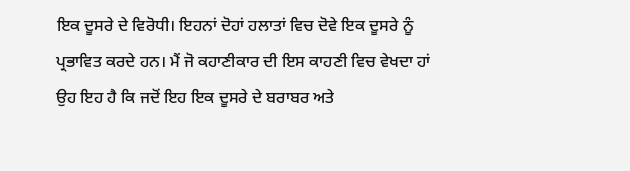ਇਕ ਦੂਸਰੇ ਦੇ ਵਿਰੋਧੀ। ਇਹਨਾਂ ਦੋਹਾਂ ਹਲਾਤਾਂ ਵਿਚ ਦੋਵੇ ਇਕ ਦੂਸਰੇ ਨੂੰ ਪ੍ਰਭਾਵਿਤ ਕਰਦੇ ਹਨ। ਮੈਂ ਜੋ ਕਹਾਣੀਕਾਰ ਦੀ ਇਸ ਕਾਹਣੀ ਵਿਚ ਵੇਖਦਾ ਹਾਂ ਉਹ ਇਹ ਹੈ ਕਿ ਜਦੋਂ ਇਹ ਇਕ ਦੂਸਰੇ ਦੇ ਬਰਾਬਰ ਅਤੇ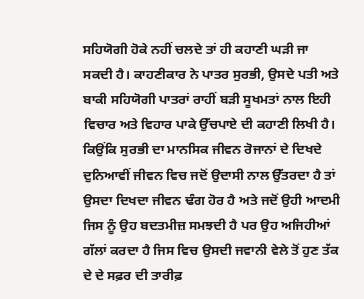ਸਹਿਯੋਗੀ ਹੋਕੇ ਨਹੀਂ ਚਲਦੇ ਤਾਂ ਹੀ ਕਹਾਣੀ ਘੜੀ ਜਾ ਸਕਦੀ ਹੈ। ਕਾਹਣੀਕਾਰ ਨੇ ਪਾਤਰ ਸੁਰਭੀ, ਉਸਦੇ ਪਤੀ ਅਤੇ ਬਾਕੀ ਸਹਿਯੋਗੀ ਪਾਤਰਾਂ ਰਾਹੀਂ ਬੜੀ ਸੂਖਮਤਾਂ ਨਾਲ ਇਹੀ ਵਿਚਾਰ ਅਤੇ ਵਿਹਾਰ ਪਾਕੇ ਉੱਚਪਾਏ ਦੀ ਕਹਾਣੀ ਲਿਖੀ ਹੈ। ਕਿਉਂਕਿ ਸੁਰਭੀ ਦਾ ਮਾਨਸਿਕ ਜੀਵਨ ਰੋਜਾਨਾਂ ਦੇ ਦਿਖਦੇ ਦੁਨਿਆਵੀਂ ਜੀਵਨ ਵਿਚ ਜਦੋਂ ਉਦਾਸੀ ਨਾਲ ਉੱਤਰਦਾ ਹੈ ਤਾਂ ਉਸਦਾ ਦਿਖਦਾ ਜੀਵਨ ਢੰਗ ਹੋਰ ਹੈ ਅਤੇ ਜਦੋਂ ਉਹੀ ਆਦਮੀ ਜਿਸ ਨੂੰ ਉਹ ਬਦਤਮੀਜ਼ ਸਮਝਦੀ ਹੈ ਪਰ ਉਹ ਅਜਿਹੀਆਂ ਗੱਲਾਂ ਕਰਦਾ ਹੈ ਜਿਸ ਵਿਚ ਉਸਦੀ ਜਵਾਨੀ ਵੇਲੇ ਤੋਂ ਹੁਣ ਤੱਕ ਦੇ ਦੇ ਸਫ਼ਰ ਦੀ ਤਾਰੀਫ਼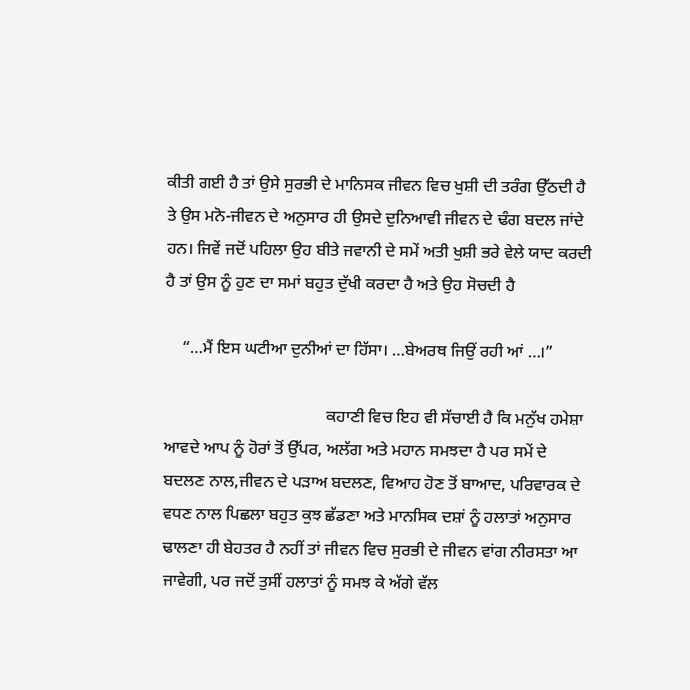ਕੀਤੀ ਗਈ ਹੈ ਤਾਂ ਉਸੇ ਸੁਰਭੀ ਦੇ ਮਾਨਿਸਕ ਜੀਵਨ ਵਿਚ ਖੁਸ਼ੀ ਦੀ ਤਰੰਗ ਉੱਠਦੀ ਹੈ ਤੇ ਉਸ ਮਨੋ-ਜੀਵਨ ਦੇ ਅਨੁਸਾਰ ਹੀ ਉਸਦੇ ਦੁਨਿਆਵੀ ਜੀਵਨ ਦੇ ਢੰਗ ਬਦਲ ਜਾਂਦੇ ਹਨ। ਜਿਵੇਂ ਜਦੋਂ ਪਹਿਲਾ ਉਹ ਬੀਤੇ ਜਵਾਨੀ ਦੇ ਸਮੇਂ ਅਤੀ ਖੁਸ਼ੀ ਭਰੇ ਵੇਲੇ ਯਾਦ ਕਰਦੀ ਹੈ ਤਾਂ ਉਸ ਨੂੰ ਹੁਣ ਦਾ ਸਮਾਂ ਬਹੁਤ ਦੁੱਖੀ ਕਰਦਾ ਹੈ ਅਤੇ ਉਹ ਸੋਚਦੀ ਹੈ

    “…ਮੈਂ ਇਸ ਘਟੀਆ ਦੁਨੀਆਂ ਦਾ ਹਿੱਸਾ। …ਬੇਅਰਥ ਜਿਉਂ ਰਹੀ ਆਂ …।”

                                       ਕਹਾਣੀ ਵਿਚ ਇਹ ਵੀ ਸੱਚਾਈ ਹੈ ਕਿ ਮਨੁੱਖ ਹਮੇਸ਼ਾ ਆਵਦੇ ਆਪ ਨੂੰ ਹੋਰਾਂ ਤੋਂ ਉੱਪਰ, ਅਲੱਗ ਅਤੇ ਮਹਾਨ ਸਮਝਦਾ ਹੈ ਪਰ ਸਮੇਂ ਦੇ ਬਦਲਣ ਨਾਲ,ਜੀਵਨ ਦੇ ਪੜਾਅ ਬਦਲਣ, ਵਿਆਹ ਹੋਣ ਤੋਂ ਬਾਆਦ, ਪਰਿਵਾਰਕ ਦੇ ਵਧਣ ਨਾਲ ਪਿਛਲਾ ਬਹੁਤ ਕੁਝ ਛੱਡਣਾ ਅਤੇ ਮਾਨਸਿਕ ਦਸ਼ਾਂ ਨੂੰ ਹਲਾਤਾਂ ਅਨੁਸਾਰ ਢਾਲਣਾ ਹੀ ਬੇਹਤਰ ਹੈ ਨਹੀਂ ਤਾਂ ਜੀਵਨ ਵਿਚ ਸੁਰਭੀ ਦੇ ਜੀਵਨ ਵਾਂਗ ਨੀਰਸਤਾ ਆ ਜਾਵੇਗੀ, ਪਰ ਜਦੋਂ ਤੁਸੀਂ ਹਲਾਤਾਂ ਨੂੰ ਸਮਝ ਕੇ ਅੱਗੇ ਵੱਲ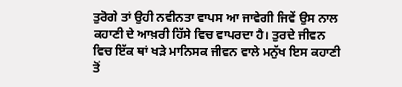ਤੁਰੋਗੇ ਤਾਂ ਉਹੀ ਨਵੀਨਤਾ ਵਾਪਸ ਆ ਜਾਵੇਗੀ ਜਿਵੇਂ ਉਸ ਨਾਲ ਕਹਾਣੀ ਦੇ ਆਖ਼ਰੀ ਹਿੱਸੇ ਵਿਚ ਵਾਪਰਦਾ ਹੈ। ਤੁਰਦੇ ਜੀਵਨ ਵਿਚ ਇੱਕ ਥਾਂ ਖੜੇ ਮਾਨਿਸਕ ਜੀਵਨ ਵਾਲੇ ਮਨੁੱਖ ਇਸ ਕਹਾਣੀ ਤੋਂ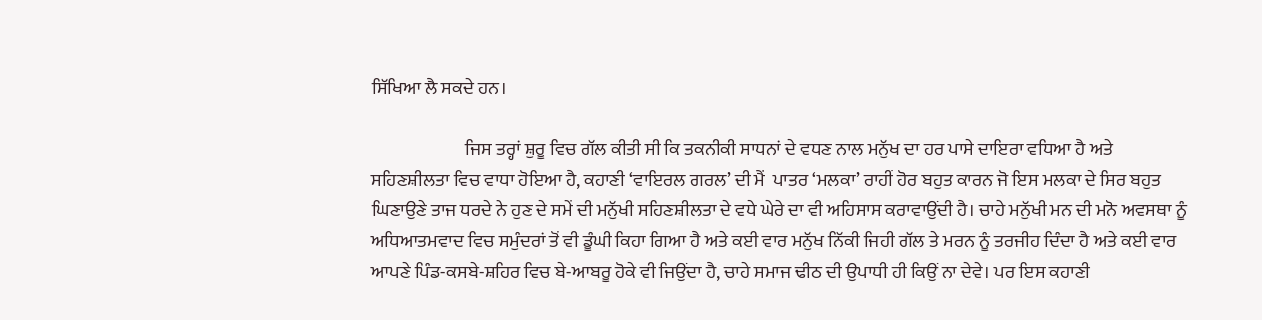ਸਿੱਖਿਆ ਲੈ ਸਕਦੇ ਹਨ।

                          ਜਿਸ ਤਰ੍ਹਾਂ ਸ਼ੁਰੂ ਵਿਚ ਗੱਲ ਕੀਤੀ ਸੀ ਕਿ ਤਕਨੀਕੀ ਸਾਧਨਾਂ ਦੇ ਵਧਣ ਨਾਲ ਮਨੁੱਖ ਦਾ ਹਰ ਪਾਸੇ ਦਾਇਰਾ ਵਧਿਆ ਹੈ ਅਤੇ ਸਹਿਣਸ਼ੀਲਤਾ ਵਿਚ ਵਾਧਾ ਹੋਇਆ ਹੈ, ਕਹਾਣੀ ‘ਵਾਇਰਲ ਗਰਲ’ ਦੀ ਮੈਂ  ਪਾਤਰ ‘ਮਲਕਾ’ ਰਾਹੀਂ ਹੋਰ ਬਹੁਤ ਕਾਰਨ ਜੋ ਇਸ ਮਲਕਾ ਦੇ ਸਿਰ ਬਹੁਤ ਘਿਣਾਉਣੇ ਤਾਜ ਧਰਦੇ ਨੇ ਹੁਣ ਦੇ ਸਮੇਂ ਦੀ ਮਨੁੱਖੀ ਸਹਿਣਸ਼ੀਲਤਾ ਦੇ ਵਧੇ ਘੇਰੇ ਦਾ ਵੀ ਅਹਿਸਾਸ ਕਰਾਵਾਉਂਦੀ ਹੈ। ਚਾਹੇ ਮਨੁੱਖੀ ਮਨ ਦੀ ਮਨੋ ਅਵਸਥਾ ਨੂੰ ਅਧਿਆਤਮਵਾਦ ਵਿਚ ਸਮੁੰਦਰਾਂ ਤੋਂ ਵੀ ਡੂੰਘੀ ਕਿਹਾ ਗਿਆ ਹੈ ਅਤੇ ਕਈ ਵਾਰ ਮਨੁੱਖ ਨਿੱਕੀ ਜਿਹੀ ਗੱਲ ਤੇ ਮਰਨ ਨੂੰ ਤਰਜੀਹ ਦਿੰਦਾ ਹੈ ਅਤੇ ਕਈ ਵਾਰ ਆਪਣੇ ਪਿੰਡ-ਕਸਬੇ-ਸ਼ਹਿਰ ਵਿਚ ਬੇ-ਆਬਰੂ ਹੋਕੇ ਵੀ ਜਿਉਂਦਾ ਹੈ, ਚਾਹੇ ਸਮਾਜ ਢੀਠ ਦੀ ਉਪਾਧੀ ਹੀ ਕਿਉਂ ਨਾ ਦੇਵੇ। ਪਰ ਇਸ ਕਹਾਣੀ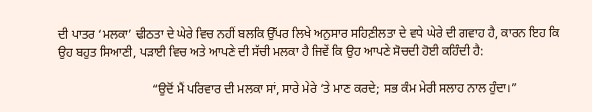ਦੀ ਪਾਤਰ ‘ਮਲਕਾ’ ਢੀਠਤਾ ਦੇ ਘੇਰੇ ਵਿਚ ਨਹੀਂ ਬਲਕਿ ਉੱਪਰ ਲਿਖੇ ਅਨੁਸਾਰ ਸਹਿਣ਼ੀਲਤਾ ਦੇ ਵਧੇ ਘੇਰੇ ਦੀ ਗਵਾਹ ਹੈ, ਕਾਰਨ ਇਹ ਕਿ ਉਹ ਬਹੁਤ ਸਿਆਣੀ, ਪੜਾਈ ਵਿਚ ਅਤੇ ਆਪਣੇ ਦੀ ਸੱਚੀ ਮਲਕਾ ਹੈ ਜਿਵੇਂ ਕਿ ਉਹ ਆਪਣੇ ਸੋਚਦੀ ਹੋਈ ਕਹਿੰਦੀ ਹੈ:

                              “ਉਦੋਂ ਮੈਂ ਪਰਿਵਾਰ ਦੀ ਮਲਕਾ ਸਾਂ, ਸਾਰੇ ਮੇਰੇ ‘ਤੇ ਮਾਣ ਕਰਦੇ; ਸਭ ਕੰਮ ਮੇਰੀ ਸਲਾਹ ਨਾਲ ਹੁੰਦਾ।”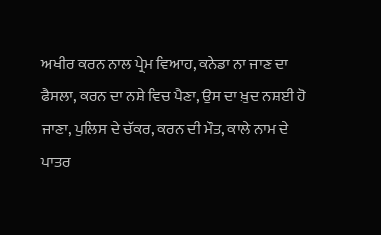ਅਖੀਰ ਕਰਨ ਨਾਲ ਪ੍ਰੇਮ ਵਿਆਹ, ਕਨੇਡਾ ਨਾ ਜਾਣ ਦਾ ਫੈਸਲਾ, ਕਰਨ ਦਾ ਨਸ਼ੇ ਵਿਚ ਪੈਣਾ, ਉਸ ਦਾ ਖ਼ੁਦ ਨਸ਼ਈ ਹੋ ਜਾਣਾ, ਪੁਲਿਸ ਦੇ ਚੱਕਰ, ਕਰਨ ਦੀ ਮੌਤ, ਕਾਲੇ ਨਾਮ ਦੇ ਪਾਤਰ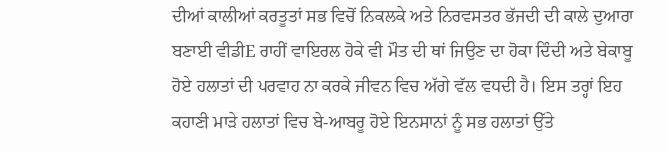ਦੀਆਂ ਕਾਲੀਆਂ ਕਰਤੂਤਾਂ ਸਭ ਵਿਚੋਂ ਨਿਕਲਕੇ ਅਤੇ ਨਿਰਵਸਤਰ ਭੱਜਦੀ ਦੀ ਕਾਲੇ ਦੁਆਰਾ ਬਣਾਈ ਵੀਡੀE ਰਾਹੀਂ ਵਾਇਰਲ ਹੋਕੇ ਵੀ ਮੌਤ ਦੀ ਥਾਂ ਜਿਉਣ ਦਾ ਹੋਕਾ ਦਿੰਦੀ ਅਤੇ ਬੇਕਾਬੂ ਹੋਏ ਹਲਾਤਾਂ ਦੀ ਪਰਵਾਹ ਨਾ ਕਰਕੇ ਜੀਵਨ ਵਿਚ ਅੱਗੇ ਵੱਲ ਵਧਦੀ ਹੈ। ਇਸ ਤਰ੍ਹਾਂ ਇਹ ਕਹਾਣੀ ਮਾੜੇ ਹਲਾਤਾਂ ਵਿਚ ਬੇ-ਆਬਰੂ ਹੋਏ ਇਨਸਾਨਾਂ ਨੂੰ ਸਭ ਹਲਾਤਾਂ ਉੱਤੇ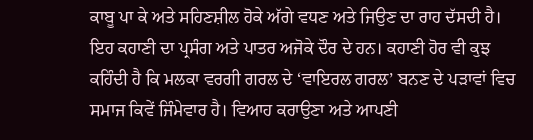ਕਾਬੂ ਪਾ ਕੇ ਅਤੇ ਸਹਿਣਸ਼ੀਲ ਹੋਕੇ ਅੱਗੇ ਵਧਣ ਅਤੇ ਜਿਉਣ ਦਾ ਰਾਹ ਦੱਸਦੀ ਹੈ। ਇਹ ਕਹਾਣੀ ਦਾ ਪ੍ਰਸੰਗ ਅਤੇ ਪਾਤਰ ਅਜੋਕੇ ਦੌਰ ਦੇ ਹਨ। ਕਹਾਣੀ ਹੋਰ ਵੀ ਕੁਝ ਕਹਿੰਦੀ ਹੈ ਕਿ ਮਲਕਾ ਵਰਗੀ ਗਰਲ ਦੇ ‘ਵਾਇਰਲ ਗਰਲ’ ਬਨਣ ਦੇ ਪੜਾਵਾਂ ਵਿਚ ਸਮਾਜ ਕਿਵੇਂ ਜਿੰਮੇਵਾਰ ਹੈ। ਵਿਆਹ ਕਰਾਉਣਾ ਅਤੇ ਆਪਣੀ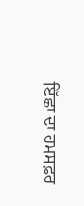ਇੱਛਾ ਦਾ ਹਮਸਫ਼ਰ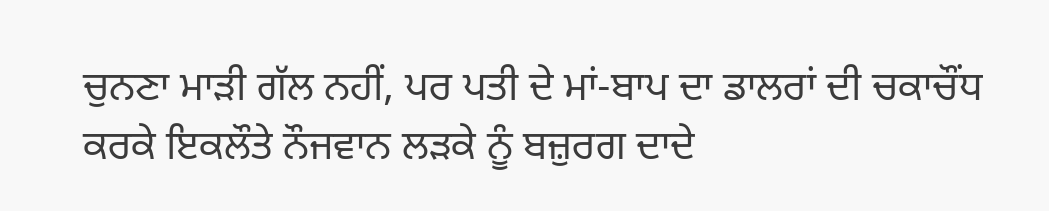ਚੁਨਣਾ ਮਾੜੀ ਗੱਲ ਨਹੀਂ, ਪਰ ਪਤੀ ਦੇ ਮਾਂ-ਬਾਪ ਦਾ ਡਾਲਰਾਂ ਦੀ ਚਕਾਚੌਂਧ ਕਰਕੇ ਇਕਲੌਤੇ ਨੌਜਵਾਨ ਲੜਕੇ ਨੂੰ ਬਜ਼ੁਰਗ ਦਾਦੇ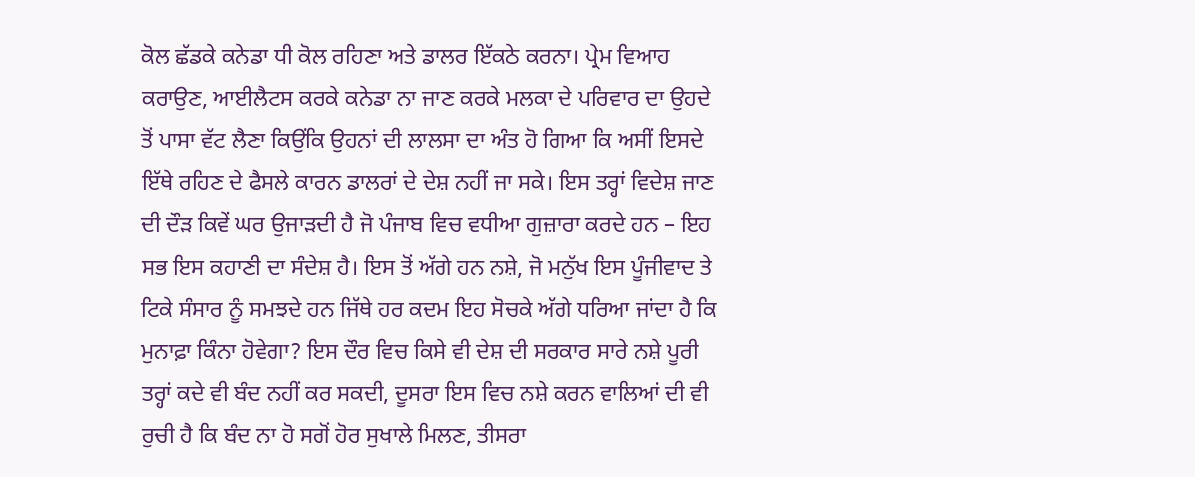ਕੋਲ ਛੱਡਕੇ ਕਨੇਡਾ ਧੀ ਕੋਲ ਰਹਿਣਾ ਅਤੇ ਡਾਲਰ ਇੱਕਠੇ ਕਰਨਾ। ਪ੍ਰੇਮ ਵਿਆਹ ਕਰਾਉਣ, ਆਈਲੈਟਸ ਕਰਕੇ ਕਨੇਡਾ ਨਾ ਜਾਣ ਕਰਕੇ ਮਲਕਾ ਦੇ ਪਰਿਵਾਰ ਦਾ ਉਹਦੇ ਤੋਂ ਪਾਸਾ ਵੱਟ ਲੈਣਾ ਕਿਉਂਕਿ ਉਹਨਾਂ ਦੀ ਲਾਲਸਾ ਦਾ ਅੰਤ ਹੋ ਗਿਆ ਕਿ ਅਸੀਂ ਇਸਦੇ ਇੱਥੇ ਰਹਿਣ ਦੇ ਫੈਸਲੇ ਕਾਰਨ ਡਾਲਰਾਂ ਦੇ ਦੇਸ਼ ਨਹੀਂ ਜਾ ਸਕੇ। ਇਸ ਤਰ੍ਹਾਂ ਵਿਦੇਸ਼ ਜਾਣ ਦੀ ਦੌੜ ਕਿਵੇਂ ਘਰ ਉਜਾੜਦੀ ਹੈ ਜੋ ਪੰਜਾਬ ਵਿਚ ਵਧੀਆ ਗੁਜ਼ਾਰਾ ਕਰਦੇ ਹਨ – ਇਹ ਸਭ ਇਸ ਕਹਾਣੀ ਦਾ ਸੰਦੇਸ਼ ਹੈ। ਇਸ ਤੋਂ ਅੱਗੇ ਹਨ ਨਸ਼ੇ, ਜੋ ਮਨੁੱਖ ਇਸ ਪੂੰਜੀਵਾਦ ਤੇ ਟਿਕੇ ਸੰਸਾਰ ਨੂੰ ਸਮਝਦੇ ਹਨ ਜਿੱਥੇ ਹਰ ਕਦਮ ਇਹ ਸੋਚਕੇ ਅੱਗੇ ਧਰਿਆ ਜਾਂਦਾ ਹੈ ਕਿ ਮੁਨਾਫ਼ਾ ਕਿੰਨਾ ਹੋਵੇਗਾ? ਇਸ ਦੌਰ ਵਿਚ ਕਿਸੇ ਵੀ ਦੇਸ਼ ਦੀ ਸਰਕਾਰ ਸਾਰੇ ਨਸ਼ੇ ਪੂਰੀ ਤਰ੍ਹਾਂ ਕਦੇ ਵੀ ਬੰਦ ਨਹੀਂ ਕਰ ਸਕਦੀ, ਦੂਸਰਾ ਇਸ ਵਿਚ ਨਸ਼ੇ ਕਰਨ ਵਾਲਿਆਂ ਦੀ ਵੀ ਰੁਚੀ ਹੈ ਕਿ ਬੰਦ ਨਾ ਹੋ ਸਗੋਂ ਹੋਰ ਸੁਖਾਲੇ ਮਿਲਣ, ਤੀਸਰਾ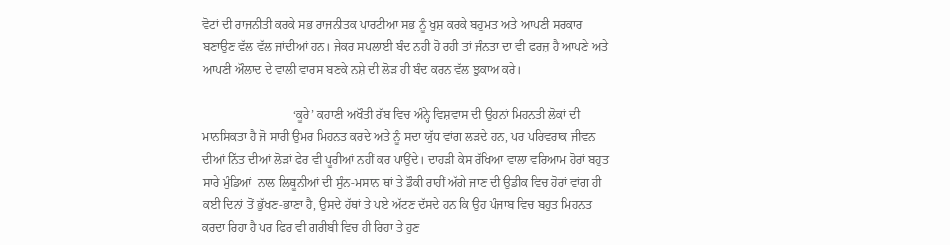ਵੋਟਾਂ ਦੀ ਰਾਜਨੀਤੀ ਕਰਕੇ ਸਭ ਰਾਜਨੀਤਕ ਪਾਰਟੀਆ ਸਭ ਨੂੰ ਖੁਸ਼ ਕਰਕੇ ਬਹੁਮਤ ਅਤੇ ਆਪਣੀ ਸਰਕਾਰ ਬਣਾਉਣ ਵੱਲ ਵੱਲ ਜਾਂਦੀਆਂ ਹਨ। ਜੇਕਰ ਸਪਲਾਈ ਬੰਦ ਨਹੀ ਹੋ ਰਹੀ ਤਾਂ ਜੰਨਤਾ ਦਾ ਵੀ ਫਰਜ਼ ਹੈ ਆਪਣੇ ਅਤੇ ਆਪਣੀ ਔਲਾਦ ਦੇ ਵਾਲੀ ਵਾਰਸ ਬਣਕੇ ਨਸ਼ੇ ਦੀ ਲੋੜ ਹੀ ਬੰਦ ਕਰਨ ਵੱਲ ਝੁਕਾਅ ਕਰੇ।

                             ‘ਕੂਰੇ’ ਕਹਾਣੀ ਅਖੌਤੀ ਰੱਬ ਵਿਚ ਅੰਨ੍ਹੇ ਵਿਸ਼ਵਾਸ ਦੀ ਉਹਨਾਂ ਮਿਹਨਤੀ ਲੋਕਾਂ ਦੀ ਮਾਨਸਿਕਤਾ ਹੈ ਜੋ ਸਾਰੀ ਉਮਰ ਮਿਹਨਤ ਕਰਦੇ ਅਤੇ ਨੂੰ ਸਦਾ ਯੁੱਧ ਵਾਂਗ ਲੜਦੇ ਹਨ, ਪਰ ਪਰਿਵਰਾਕ ਜੀਵਨ ਦੀਆਂ ਨਿੱਤ ਦੀਆਂ ਲੋੜਾਂ ਫੇਰ ਵੀ ਪੂਰੀਆਂ ਨਹੀਂ ਕਰ ਪਾਉਂਦੇ। ਦਾਹੜੀ ਕੇਸ ਰੱਖਿਆ ਵਾਲਾ ਵਰਿਆਮ ਹੋਰਾਂ ਬਹੁਤ ਸਾਰੇ ਮੁੰਡਿਆਂ  ਨਾਲ ਲਿਥੂਨੀਆਂ ਦੀ ਸੁੰਨ-ਮਸਾਨ ਥਾਂ ਤੇ ਡੌਕੀ ਰਾਹੀਂ ਅੱਗੇ ਜਾਣ ਦੀ ਉਡੀਕ ਵਿਚ ਹੋਰਾਂ ਵਾਂਗ ਹੀ ਕਈ ਦਿਨਾਂ ਤੋਂ ਭੁੱਖਣ-ਭਾਣਾ ਹੈ, ਉਸਦੇ ਹੱਥਾਂ ਤੇ ਪਏ ਅੱਟਣ ਦੱਸਦੇ ਹਨ ਕਿ ਉਹ ਪੰਜਾਬ ਵਿਚ ਬਹੁਤ ਮਿਹਨਤ ਕਰਦਾ ਰਿਹਾ ਹੈ ਪਰ ਫਿਰ ਵੀ ਗਰੀਬੀ ਵਿਚ ਹੀ ਰਿਹਾ ਤੇ ਹੁਣ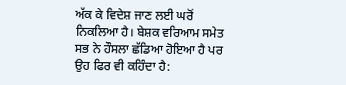ਅੱਕ ਕੇ ਵਿਦੇਸ਼ ਜਾਣ ਲਈ ਘਰੋਂ ਨਿਕਲਿਆ ਹੈ। ਬੇਸ਼ਕ ਵਰਿਆਮ ਸਮੇਤ ਸਭ ਨੇ ਹੌਸਲਾ ਛੱਡਿਆ ਹੋਇਆ ਹੈ ਪਰ ਉਹ ਫਿਰ ਵੀ ਕਹਿੰਦਾ ਹੈ: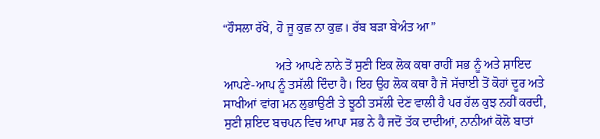“ਹੌਸਲਾ ਰੱਖੋ, ਹੋ ਜੂ ਕੁਛ ਨਾ ਕੁਛ। ਰੱਬ ਬੜਾ ਬੇਅੰਤ ਆ”

                 ਅਤੇ ਆਪਣੇ ਨਾਨੇ ਤੋਂ ਸੁਣੀ ਇਕ ਲੋਕ ਕਥਾ ਰਾਹੀਂ ਸਭ ਨੂੰ ਅਤੇ ਸ਼ਾਇਦ ਆਪਣੇ-ਆਪ ਨੂੰ ਤਸੱਲੀ ਦਿੰਦਾ ਹੈ। ਇਹ ਉਹ ਲੋਕ ਕਥਾ ਹੈ ਜੋ ਸੱਚਾਈ ਤੋਂ ਕੋਹਾਂ ਦੂਰ ਅਤੇ ਸਾਖੀਆਂ ਵਾਂਗ ਮਨ ਲੁਭਾਉਣੀ ਤੇ ਝੂਠੀ ਤਸੱਲੀ ਦੇਣ ਵਾਲੀ ਹੈ ਪਰ ਹੱਲ ਕੁਝ ਨਹੀਂ ਕਰਦੀ, ਸੁਣੀ ਸ਼ਇਦ ਬਚਪਨ ਵਿਚ ਆਪਾ ਸਭ ਨੇ ਹੈ ਜਦੋਂ ਤੱਕ ਦਾਦੀਆਂ, ਨਾਨੀਆਂ ਕੋਲੋ ਬਾਤਾਂ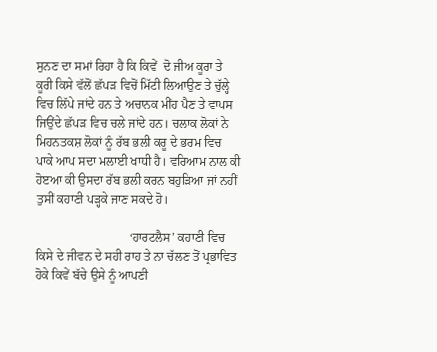ਸੁਨਣ ਦਾ ਸਮਾਂ ਰਿਹਾ ਹੈ ਕਿ ਕਿਵੇਂ  ਦੋ ਜੀਅ ਕੂਰਾ ਤੇ ਕੂਰੀ ਕਿਸੇ ਵੱਲੋਂ ਛੱਪੜ ਵਿਚੋਂ ਮਿੱਟੀ ਲਿਆਉਣ ਤੇ ਚੁੱਲ੍ਹੇ ਵਿਚ ਲਿੱਪੇ ਜਾਂਦੇ ਹਨ ਤੇ ਅਚਾਨਕ ਮੀਂਹ ਪੈਣ ਤੇ ਵਾਪਸ ਜਿਉਂਦੇ ਛੱਪੜ ਵਿਚ ਚਲੇ ਜਾਂਦੇ ਹਨ। ਚਲਾਕ ਲੋਕਾਂ ਨੇ ਮਿਹਨਤਕਸ਼ ਲੋਕਾਂ ਨੂੰ ਰੱਬ ਭਲੀ ਕਰੂ ਦੇ ਭਰਮ ਵਿਚ ਪਾਕੇ ਆਪ ਸਦਾ ਮਲਾਈ ਖਾਧੀ ਹੈ। ਵਰਿਆਮ ਨਾਲ ਕੀ ਹੋੲਆ ਕੀ ਉਸਦਾ ਰੱਬ ਭਲੀ ਕਰਨ ਬਹੁੜਿਆ ਜਾਂ ਨਹੀਂ ਤੁਸੀਂ ਕਹਾਣੀ ਪੜ੍ਹਕੇ ਜਾਣ ਸਕਦੇ ਹੋ।

                              ‘ਹਾਰਟਲੈਸ’ ਕਹਾਣੀ ਵਿਚ ਕਿਸੇ ਦੇ ਜੀਵਨ ਦੇ ਸਹੀ ਰਾਹ ਤੇ ਨਾ ਚੱਲਣ ਤੋਂ ਪ੍ਰਭਾਵਿਤ ਹੋਕੇ ਕਿਵੇਂ ਬੱਚੇ ਉਸੇ ਨੂੰ ਆਪਣੀ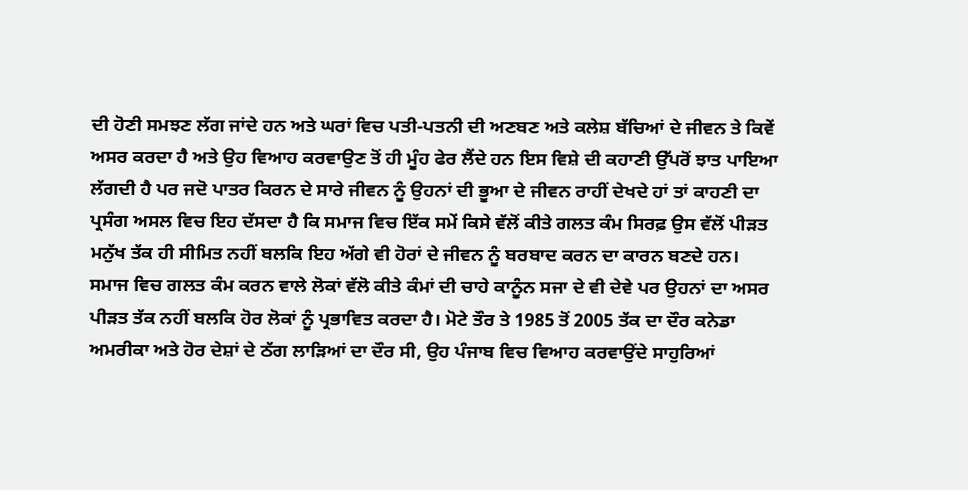ਦੀ ਹੋਣੀ ਸਮਝਣ ਲੱਗ ਜਾਂਦੇ ਹਨ ਅਤੇ ਘਰਾਂ ਵਿਚ ਪਤੀ-ਪਤਨੀ ਦੀ ਅਣਬਣ ਅਤੇ ਕਲੇਸ਼ ਬੱਚਿਆਂ ਦੇ ਜੀਵਨ ਤੇ ਕਿਵੇਂ ਅਸਰ ਕਰਦਾ ਹੈ ਅਤੇ ਉਹ ਵਿਆਹ ਕਰਵਾਉਣ ਤੋਂ ਹੀ ਮੂੰਹ ਫੇਰ ਲੈਂਦੇ ਹਨ ਇਸ ਵਿਸ਼ੇ ਦੀ ਕਹਾਣੀ ਉੱਪਰੋਂ ਝਾਤ ਪਾਇਆ ਲੱਗਦੀ ਹੈ ਪਰ ਜਦੋ ਪਾਤਰ ਕਿਰਨ ਦੇ ਸਾਰੇ ਜੀਵਨ ਨੂੰ ਉਹਨਾਂ ਦੀ ਭੂਆ ਦੇ ਜੀਵਨ ਰਾਹੀਂ ਦੇਖਦੇ ਹਾਂ ਤਾਂ ਕਾਹਣੀ ਦਾ ਪ੍ਰਸੰਗ ਅਸਲ ਵਿਚ ਇਹ ਦੱਸਦਾ ਹੈ ਕਿ ਸਮਾਜ ਵਿਚ ਇੱਕ ਸਮੇਂ ਕਿਸੇ ਵੱਲੋਂ ਕੀਤੇ ਗਲਤ ਕੰਮ ਸਿਰਫ਼ ਉਸ ਵੱਲੋਂ ਪੀੜਤ ਮਨੁੱਖ ਤੱਕ ਹੀ ਸੀਮਿਤ ਨਹੀਂ ਬਲਕਿ ਇਹ ਅੱਗੇ ਵੀ ਹੋਰਾਂ ਦੇ ਜੀਵਨ ਨੂੰ ਬਰਬਾਦ ਕਰਨ ਦਾ ਕਾਰਨ ਬਣਦੇ ਹਨ। ਸਮਾਜ ਵਿਚ ਗਲਤ ਕੰਮ ਕਰਨ ਵਾਲੇ ਲੋਕਾਂ ਵੱਲੋ ਕੀਤੇ ਕੰਮਾਂ ਦੀ ਚਾਹੇ ਕਾਨੂੰਨ ਸਜਾ ਦੇ ਵੀ ਦੇਵੇ ਪਰ ਉਹਨਾਂ ਦਾ ਅਸਰ ਪੀੜਤ ਤੱਕ ਨਹੀਂ ਬਲਕਿ ਹੋਰ ਲੋਕਾਂ ਨੂੰ ਪ੍ਰਭਾਵਿਤ ਕਰਦਾ ਹੈ। ਮੋਟੇ ਤੌਰ ਤੇ 1985 ਤੋਂ 2005 ਤੱਕ ਦਾ ਦੌਰ ਕਨੇਡਾ ਅਮਰੀਕਾ ਅਤੇ ਹੋਰ ਦੇਸ਼ਾਂ ਦੇ ਠੱਗ ਲਾੜਿਆਂ ਦਾ ਦੌਰ ਸੀ, ਉਹ ਪੰਜਾਬ ਵਿਚ ਵਿਆਹ ਕਰਵਾਉਂਦੇ ਸਾਹੁਰਿਆਂ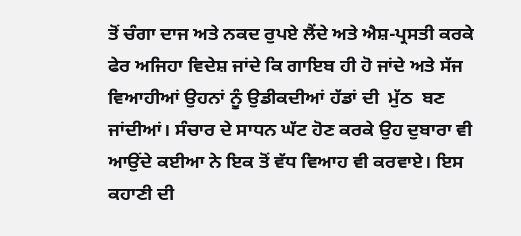ਤੋਂ ਚੰਗਾ ਦਾਜ ਅਤੇ ਨਕਦ ਰੁਪਏ ਲੈਂਦੇ ਅਤੇ ਐਸ਼-ਪ੍ਰਸਤੀ ਕਰਕੇ ਫੇਰ ਅਜਿਹਾ ਵਿਦੇਸ਼ ਜਾਂਦੇ ਕਿ ਗਾਇਬ ਹੀ ਹੋ ਜਾਂਦੇ ਅਤੇ ਸੱਜ ਵਿਆਹੀਆਂ ਉਹਨਾਂ ਨੂੰ ਉਡੀਕਦੀਆਂ ਹੱਡਾਂ ਦੀ  ਮੁੱਠ  ਬਣ ਜਾਂਦੀਆਂ। ਸੰਚਾਰ ਦੇ ਸਾਧਨ ਘੱਟ ਹੋਣ ਕਰਕੇ ਉਹ ਦੁਬਾਰਾ ਵੀ ਆਉਂਦੇ ਕਈਆ ਨੇ ਇਕ ਤੋਂ ਵੱਧ ਵਿਆਹ ਵੀ ਕਰਵਾਏ। ਇਸ ਕਹਾਣੀ ਦੀ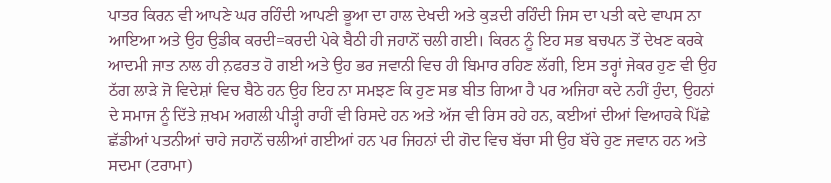ਪਾਤਰ ਕਿਰਨ ਵੀ ਆਪਣੇ ਘਰ ਰਹਿੰਦੀ ਆਪਣੀ ਭੂਆ ਦਾ ਹਾਲ ਦੇਖਦੀ ਅਤੇ ਕੁੜਦੀ ਰਹਿੰਦੀ ਜਿਸ ਦਾ ਪਤੀ ਕਦੇ ਵਾਪਸ ਨਾ ਆਇਆ ਅਤੇ ਉਹ ਉਡੀਕ ਕਰਦੀ=ਕਰਦੀ ਪੇਕੇ ਬੈਠੀ ਹੀ ਜਹਾਨੋਂ ਚਲੀ ਗਈ। ਕਿਰਨ ਨੂੰ ਇਹ ਸਭ ਬਚਪਨ ਤੋਂ ਦੇਖਣ ਕਰਕੇ ਆਦਮੀ ਜਾਤ ਨਾਲ ਹੀ ਨ਼ਫਰਤ ਹੋ ਗਈ ਅਤੇ ਉਹ ਭਰ ਜਵਾਨੀ ਵਿਚ ਹੀ ਬਿਮਾਰ ਰਹਿਣ ਲੱਗੀ, ਇਸ ਤਰ੍ਹਾਂ ਜੇਕਰ ਹੁਣ ਵੀ ਉਹ ਠੱਗ ਲਾੜੇ ਜੋ ਵਿਦੇਸ਼ਾਂ ਵਿਚ ਬੈਠੇ ਹਨ ਉਹ ਇਹ ਨਾ ਸਮਝਣ ਕਿ ਹੁਣ ਸਭ ਬੀਤ ਗਿਆ ਹੈ ਪਰ ਅਜਿਹਾ ਕਦੇ ਨਹੀਂ ਹੁੰਦਾ, ਉਹਨਾਂ ਦੇ ਸਮਾਜ ਨੂੰ ਦਿੱਤੇ ਜ਼ਖਮ ਅਗਲੀ ਪੀੜ੍ਹੀ ਰਾਹੀਂ ਵੀ ਰਿਸਦੇ ਹਨ ਅਤੇ ਅੱਜ ਵੀ ਰਿਸ ਰਹੇ ਹਨ, ਕਈਆਂ ਦੀਆਂ ਵਿਆਹਕੇ ਪਿੱਛੇ ਛੱਡੀਆਂ ਪਤਨੀਆਂ ਚਾਹੇ ਜਹਾਨੋਂ ਚਲੀਆਂ ਗਈਆਂ ਹਨ ਪਰ ਜਿਹਨਾਂ ਦੀ ਗੋਦ ਵਿਚ ਬੱਚਾ ਸੀ ਉਹ ਬੱਚੇ ਹੁਣ ਜਵਾਨ ਹਨ ਅਤੇ ਸਦਮਾ (ਟਰਾਮਾ)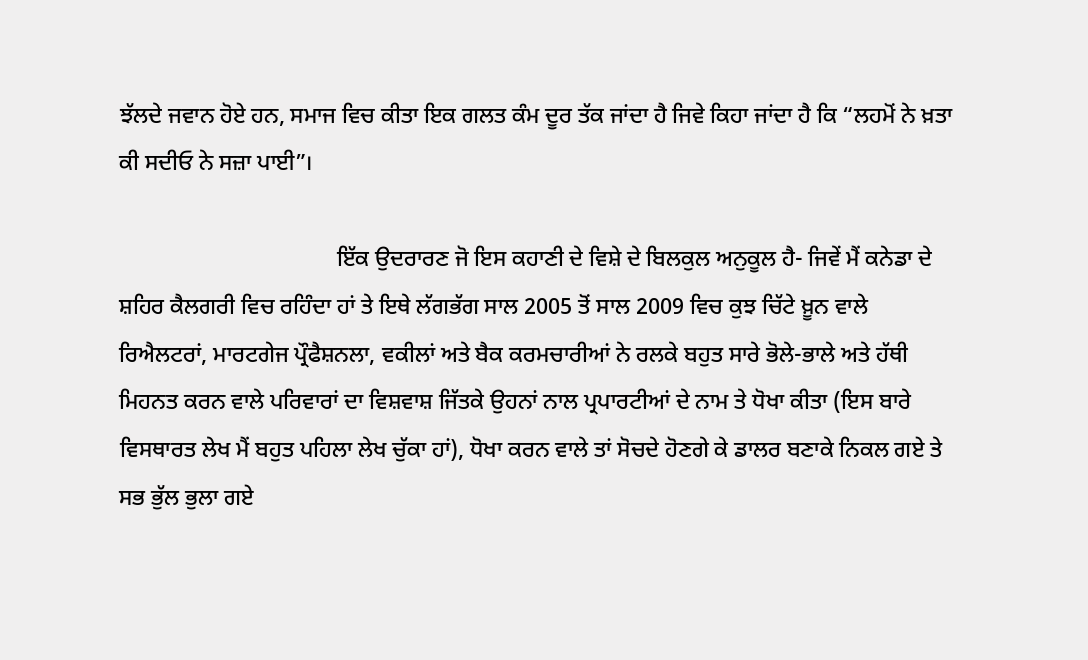ਝੱਲਦੇ ਜਵਾਨ ਹੋਏ ਹਨ, ਸਮਾਜ ਵਿਚ ਕੀਤਾ ਇਕ ਗਲਤ ਕੰਮ ਦੂਰ ਤੱਕ ਜਾਂਦਾ ਹੈ ਜਿਵੇ ਕਿਹਾ ਜਾਂਦਾ ਹੈ ਕਿ “ਲਹਮੋਂ ਨੇ ਖ਼ਤਾ ਕੀ ਸਦੀਓ ਨੇ ਸਜ਼ਾ ਪਾਈ”।

                                      ਇੱਕ ਉਦਰਾਰਣ ਜੋ ਇਸ ਕਹਾਣੀ ਦੇ ਵਿਸ਼ੇ ਦੇ ਬਿਲਕੁਲ ਅਨੁਕੂਲ ਹੈ- ਜਿਵੇਂ ਮੈਂ ਕਨੇਡਾ ਦੇ ਸ਼ਹਿਰ ਕੈਲਗਰੀ ਵਿਚ ਰਹਿੰਦਾ ਹਾਂ ਤੇ ਇਥੇ ਲੱਗਭੱਗ ਸਾਲ 2005 ਤੋਂ ਸਾਲ 2009 ਵਿਚ ਕੁਝ ਚਿੱਟੇ ਖ਼ੂਨ ਵਾਲੇ ਰਿਐਲਟਰਾਂ, ਮਾਰਟਗੇਜ ਪ੍ਰੌਫੈਸ਼ਨਲਾ, ਵਕੀਲਾਂ ਅਤੇ ਬੈਕ ਕਰਮਚਾਰੀਆਂ ਨੇ ਰਲਕੇ ਬਹੁਤ ਸਾਰੇ ਭੋਲੇ-ਭਾਲੇ ਅਤੇ ਹੱਥੀ ਮਿਹਨਤ ਕਰਨ ਵਾਲੇ ਪਰਿਵਾਰਾਂ ਦਾ ਵਿਸ਼ਵਾਸ਼ ਜਿੱਤਕੇ ਉਹਨਾਂ ਨਾਲ ਪ੍ਰਪਾਰਟੀਆਂ ਦੇ ਨਾਮ ਤੇ ਧੋਖਾ ਕੀਤਾ (ਇਸ ਬਾਰੇ ਵਿਸਥਾਰਤ ਲੇਖ ਮੈਂ ਬਹੁਤ ਪਹਿਲਾ ਲੇਖ ਚੁੱਕਾ ਹਾਂ), ਧੋਖਾ ਕਰਨ ਵਾਲੇ ਤਾਂ ਸੋਚਦੇ ਹੋਣਗੇ ਕੇ ਡਾਲਰ ਬਣਾਕੇ ਨਿਕਲ ਗਏ ਤੇ ਸਭ ਭੁੱਲ ਭੁਲਾ ਗਏ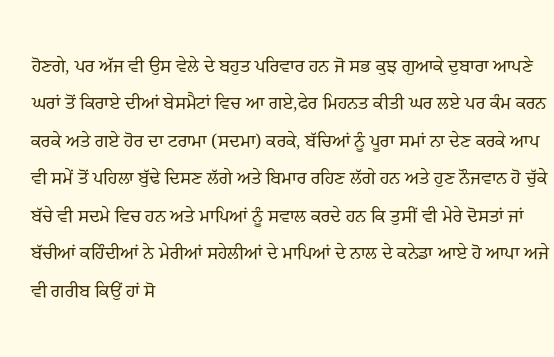ਹੋਣਗੇ, ਪਰ ਅੱਜ ਵੀ ਉਸ ਵੇਲੇ ਦੇ ਬਹੁਤ ਪਰਿਵਾਰ ਹਨ ਜੋ ਸਭ ਕੁਝ ਗੁਆਕੇ ਦੁਬਾਰਾ ਆਪਣੇ ਘਰਾਂ ਤੋਂ ਕਿਰਾਏ ਦੀਆਂ ਬੇਸਮੈਟਾਂ ਵਿਚ ਆ ਗਏ,ਫੇਰ ਮਿਹਨਤ ਕੀਤੀ ਘਰ ਲਏ ਪਰ ਕੰਮ ਕਰਨ ਕਰਕੇ ਅਤੇ ਗਏ ਹੋਰ ਦਾ ਟਰਾਮਾ (ਸਦਮਾ) ਕਰਕੇ, ਬੱਚਿਆਂ ਨੂੰ ਪੂਰਾ ਸਮਾਂ ਨਾ ਦੇਣ ਕਰਕੇ ਆਪ ਵੀ ਸਮੇਂ ਤੋਂ ਪਹਿਲਾ ਬੁੱਢੇ ਦਿਸਣ ਲੱਗੇ ਅਤੇ ਬਿਮਾਰ ਰਹਿਣ ਲੱਗੇ ਹਨ ਅਤੇ ਹੁਣ ਨੌਜਵਾਨ ਹੋ ਚੁੱਕੇ ਬੱਚੇ ਵੀ ਸਦਮੇ ਵਿਚ ਹਨ ਅਤੇ ਮਾਪਿਆਂ ਨੂੰ ਸਵਾਲ ਕਰਦੇ ਹਨ ਕਿ ਤੁਸੀਂ ਵੀ ਮੇਰੇ ਦੋਸਤਾਂ ਜਾਂ ਬੱਚੀਆਂ ਕਹਿੰਦੀਆਂ ਨੇ ਮੇਰੀਆਂ ਸਹੇਲੀਆਂ ਦੇ ਮਾਪਿਆਂ ਦੇ ਨਾਲ ਦੇ ਕਨੇਡਾ ਆਏ ਹੋ ਆਪਾ ਅਜੇ ਵੀ ਗਰੀਬ ਕਿਉਂ ਹਾਂ ਸੋ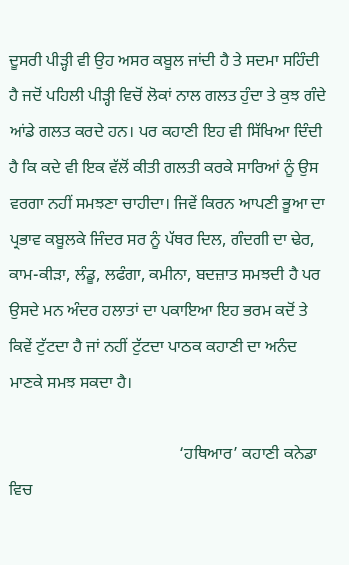ਦੂਸਰੀ ਪੀੜ੍ਹੀ ਵੀ ਉਹ ਅਸਰ ਕਬੂਲ ਜਾਂਦੀ ਹੈ ਤੇ ਸਦਮਾ ਸਹਿੰਦੀ ਹੈ ਜਦੋਂ ਪਹਿਲੀ ਪੀੜ੍ਹੀ ਵਿਚੋਂ ਲੋਕਾਂ ਨਾਲ ਗਲਤ ਹੁੰਦਾ ਤੇ ਕੁਝ ਗੰਦੇ ਆਂਡੇ ਗਲਤ ਕਰਦੇ ਹਨ। ਪਰ ਕਹਾਣੀ ਇਹ ਵੀ ਸਿੱਖਿਆ ਦਿੰਦੀ ਹੈ ਕਿ ਕਦੇ ਵੀ ਇਕ ਵੱਲੋਂ ਕੀਤੀ ਗਲਤੀ ਕਰਕੇ ਸਾਰਿਆਂ ਨੂੰ ਉਸ ਵਰਗਾ ਨਹੀਂ ਸਮਝਣਾ ਚਾਹੀਦਾ। ਜਿਵੇਂ ਕਿਰਨ ਆਪਣੀ ਭੂਆ ਦਾ ਪ੍ਰਭਾਵ ਕਬੂਲਕੇ ਜਿੰਦਰ ਸਰ ਨੂੰ ਪੱਥਰ ਦਿਲ, ਗੰਦਗੀ ਦਾ ਢੇਰ, ਕਾਮ-ਕੀੜਾ, ਲੰਡੂ, ਲਫੰਗਾ, ਕਮੀਨਾ, ਬਦਜ਼ਾਤ ਸਮਝਦੀ ਹੈ ਪਰ ਉਸਦੇ ਮਨ ਅੰਦਰ ਹਲਾਤਾਂ ਦਾ ਪਕਾਇਆ ਇਹ ਭਰਮ ਕਦੋਂ ਤੇ ਕਿਵੇਂ ਟੁੱਟਦਾ ਹੈ ਜਾਂ ਨਹੀਂ ਟੁੱਟਦਾ ਪਾਠਕ ਕਹਾਣੀ ਦਾ ਅਨੰਦ ਮਾਣਕੇ ਸਮਝ ਸਕਦਾ ਹੈ।

                                         ‘ਹਥਿਆਰ’ ਕਹਾਣੀ ਕਨੇਡਾ ਵਿਚ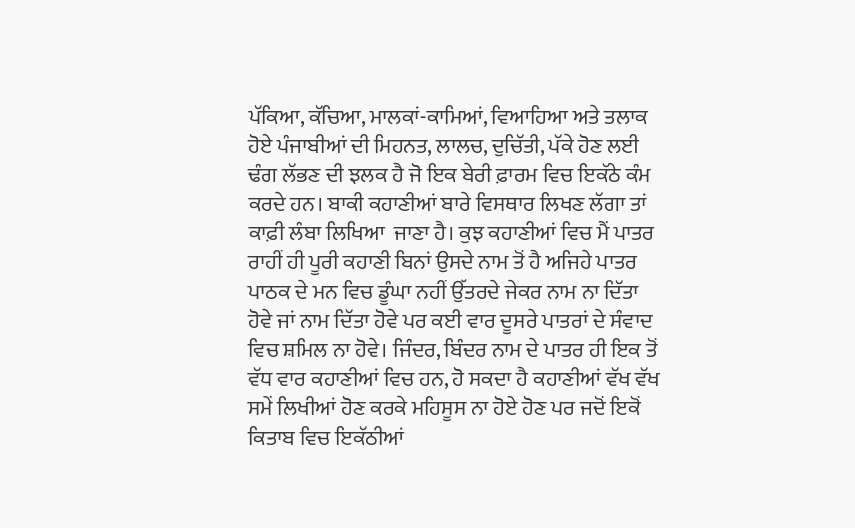ਪੱਕਿਆ, ਕੱਚਿਆ, ਮਾਲਕਾਂ-ਕਾਮਿਆਂ, ਵਿਆਹਿਆ ਅਤੇ ਤਲਾਕ ਹੋਏ ਪੰਜਾਬੀਆਂ ਦੀ ਮਿਹਨਤ, ਲਾਲਚ, ਦੁਚਿੱਤੀ, ਪੱਕੇ ਹੋਣ ਲਈ ਢੰਗ ਲੱਭਣ ਦੀ ਝਲਕ ਹੈ ਜੋ ਇਕ ਬੇਰੀ ਫ਼ਾਰਮ ਵਿਚ ਇਕੱਠੇ ਕੰਮ ਕਰਦੇ ਹਨ। ਬਾਕੀ ਕਹਾਣੀਆਂ ਬਾਰੇ ਵਿਸਥਾਰ ਲਿਖਣ ਲੱਗਾ ਤਾਂ ਕਾਫ਼ੀ ਲੰਬਾ ਲਿਖਿਆ  ਜਾਣਾ ਹੈ। ਕੁਝ ਕਹਾਣੀਆਂ ਵਿਚ ਮੈਂ ਪਾਤਰ ਰਾਹੀਂ ਹੀ ਪੂਰੀ ਕਹਾਣੀ ਬਿਨਾਂ ਉਸਦੇ ਨਾਮ ਤੋਂ ਹੈ ਅਜਿਹੇ ਪਾਤਰ ਪਾਠਕ ਦੇ ਮਨ ਵਿਚ ਡੂੰਘਾ ਨਹੀਂ ਉੱਤਰਦੇ ਜੇਕਰ ਨਾਮ ਨਾ ਦਿੱਤਾ ਹੋਵੇ ਜਾਂ ਨਾਮ ਦਿੱਤਾ ਹੋਵੇ ਪਰ ਕਈ ਵਾਰ ਦੂਸਰੇ ਪਾਤਰਾਂ ਦੇ ਸੰਵਾਦ ਵਿਚ ਸ਼ਮਿਲ ਨਾ ਹੋਵੇ। ਜਿੰਦਰ, ਬਿੰਦਰ ਨਾਮ ਦੇ ਪਾਤਰ ਹੀ ਇਕ ਤੋਂ ਵੱਧ ਵਾਰ ਕਹਾਣੀਆਂ ਵਿਚ ਹਨ, ਹੋ ਸਕਦਾ ਹੈ ਕਹਾਣੀਆਂ ਵੱਖ ਵੱਖ ਸਮੇਂ ਲਿਖੀਆਂ ਹੋਣ ਕਰਕੇ ਮਹਿਸੂਸ ਨਾ ਹੋਏ ਹੋਣ ਪਰ ਜਦੋਂ ਇਕੋਂ ਕਿਤਾਬ ਵਿਚ ਇਕੱਠੀਆਂ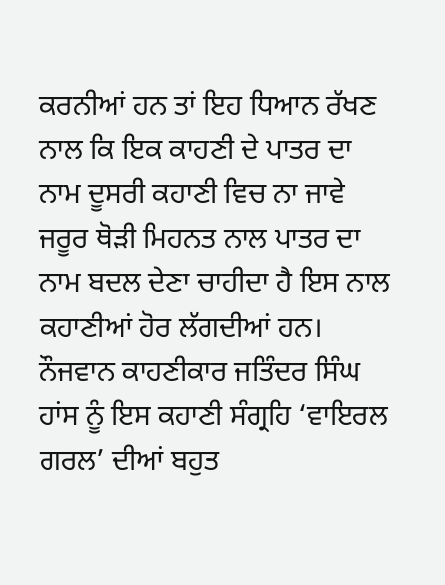ਕਰਨੀਆਂ ਹਨ ਤਾਂ ਇਹ ਧਿਆਨ ਰੱਖਣ ਨਾਲ ਕਿ ਇਕ ਕਾਹਣੀ ਦੇ ਪਾਤਰ ਦਾ ਨਾਮ ਦੂਸਰੀ ਕਹਾਣੀ ਵਿਚ ਨਾ ਜਾਵੇ ਜਰੂਰ ਥੋੜੀ ਮਿਹਨਤ ਨਾਲ ਪਾਤਰ ਦਾ ਨਾਮ ਬਦਲ ਦੇਣਾ ਚਾਹੀਦਾ ਹੈ ਇਸ ਨਾਲ ਕਹਾਣੀਆਂ ਹੋਰ ਲੱਗਦੀਆਂ ਹਨ। ਨੌਜਵਾਨ ਕਾਹਣੀਕਾਰ ਜਤਿੰਦਰ ਸਿੰਘ ਹਾਂਸ ਨੂੰ ਇਸ ਕਹਾਣੀ ਸੰਗ੍ਰਹਿ ‘ਵਾਇਰਲ ਗਰਲ’ ਦੀਆਂ ਬਹੁਤ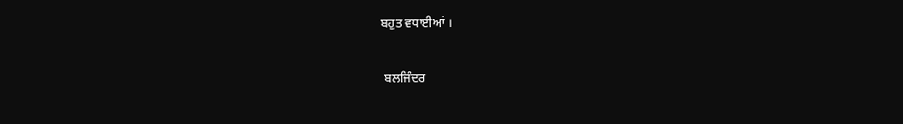ਬਹੁਤ ਵਧਾਈਆਂ ।

 ਬਲਜਿੰਦਰ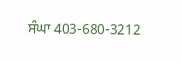ਸੰਘਾ 403-680-3212